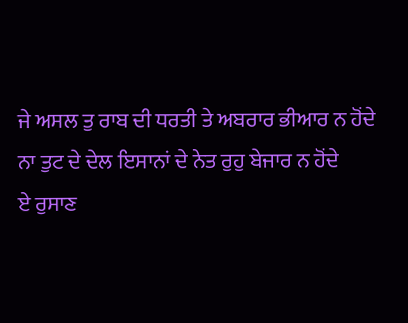ਜੇ ਅਸਲ ਤੁ ਰਾਬ ਦੀ ਧਰਤੀ ਤੇ ਅਬਰਾਰ ਭੀਆਰ ਨ ਹੋਂਦੇ
ਨਾ ਤੁਟ ਦੇ ਦੇਲ ਇਸਾਨਾਂ ਦੇ ਨੇਤ ਰੁਹੁ ਬੇਜਾਰ ਨ ਹੋਂਦੇ
ਏ ਰੁਸਾਣ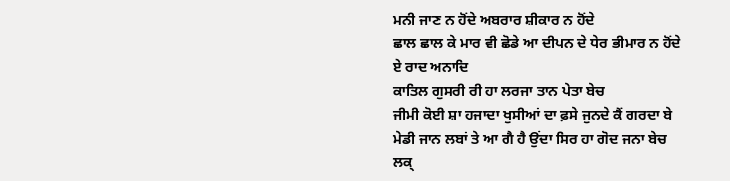ਮਨੀ ਜਾਣ ਨ ਹੋਂਦੇ ਅਬਰਾਰ ਸ਼ੀਕਾਰ ਨ ਹੋਂਦੇ
ਛਾਲ ਛਾਲ ਕੇ ਮਾਰ ਵੀ ਛੋਡੇ ਆ ਦੀਪਨ ਦੇ ਧੇਰ ਭੀਮਾਰ ਨ ਹੋਂਦੇ
ਏ ਰਾਦ ਅਨਾਦਿ
ਕਾਤਿਲ ਗੁਸਰੀ ਰੀ ਹਾ ਲਰਜਾ ਤਾਨ ਪੇਤਾ ਬੇਚ
ਜੀਮੀ ਕੋਈ ਸ਼ਾ ਹਜਾਦਾ ਖੁਸੀਆਂ ਦਾ ਫ਼ਸੇ ਜੁਨਦੇ ਕੈਂ ਗਰਦਾ ਬੇ
ਮੇਡੀ ਜਾਨ ਲਬਾਂ ਤੇ ਆ ਗੈ ਹੈ ਉਂਦਾ ਸਿਰ ਹਾ ਗੋਦ ਜਨਾ ਬੇਚ
ਲਕ੍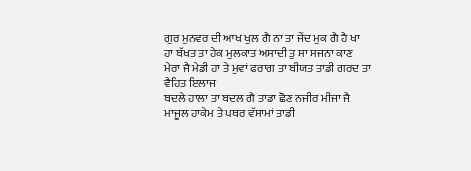ਗੁਰ ਮੁਨਵਰ ਦੀ ਆਖ ਖੁਲ ਗੈ ਨਾ ਤਾ ਜੇਂਦ ਮੁਕ ਗੈ ਹੈ ਖਾ
ਹਾ ਬੱਖਤ ਤਾ ਹੇਕ ਮੁਲਕਾਤ ਅਸਾਦੀ ਤੁ ਸਾ ਸਜਨਾ ਕਾਣ ਮੇਰਾ ਜੈ ਮੇਡੀ ਹਾ ਤੇ ਮੁਵਾਂ ਫਰਾਗ ਤਾ ਬੀਯਤ ਤਾਡੀ ਗਰਦ ਤਾ ਵੈਹਿਤ ਇਲਾਜ
ਬਦਲੇ ਹਾਲਾ ਤਾ ਬਦਲ ਗੈ ਤਾਡਾ ਛੋਣ ਨਜੀਰ ਮੀਜਾ ਜੈ ਮਾਜੂਲ ਹਾਕੇਮ ਤੇ ਪਥਰ ਵੱਸਾਮਾਂ ਤਾਡੀ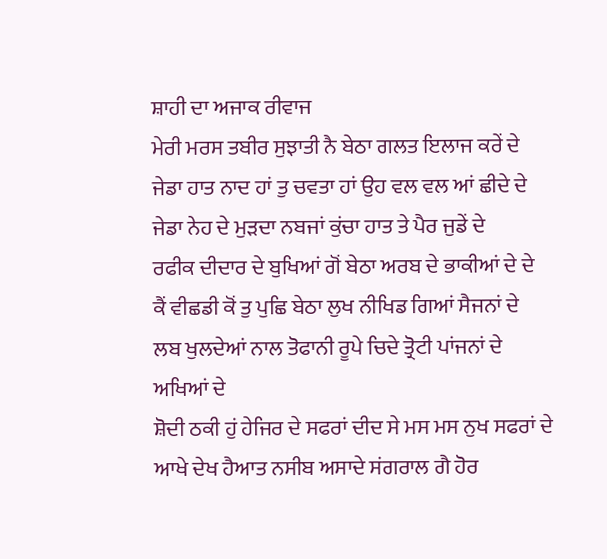ਸ਼ਾਹੀ ਦਾ ਅਜਾਕ ਰੀਵਾਜ
ਮੇਰੀ ਮਰਸ ਤਬੀਰ ਸੁਝਾਤੀ ਨੈ ਬੇਠਾ ਗਲਤ ਇਲਾਜ ਕਰੇਂ ਦੇ
ਜੇਡਾ ਹਾਤ ਨਾਦ ਹਾਂ ਤੁ ਚਵਤਾ ਹਾਂ ਉਹ ਵਲ ਵਲ ਆਂ ਛੀਦੇ ਦੇ
ਜੇਡਾ ਨੇਹ ਦੇ ਮੁਡ਼ਦਾ ਨਬਜਾਂ ਕੁਂਚਾ ਹਾਤ ਤੇ ਪੈਰ ਜੁਡੇਂ ਦੇ
ਰਫੀਕ ਦੀਦਾਰ ਦੇ ਬੁਖਿਆਂ ਗੋਂ ਬੇਠਾ ਅਰਬ ਦੇ ਭਾਕੀਆਂ ਦੇ ਦੇ
ਕੈਂ ਵੀਛਡੀ ਕੋਂ ਤੁ ਪੁਛਿ ਬੇਠਾ ਲੁਖ ਨੀਖਿਡ ਗਿਆਂ ਸੈਜਨਾਂ ਦੇ
ਲਬ ਖੁਲਦੇਆਂ ਨਾਲ ਤੋਫਾਨੀ ਰੂਪੇ ਚਿਦੇ ਤ੍ਰੋਟੀ ਪਾਂਜਨਾਂ ਦੇ ਅਖਿਆਂ ਦੇ
ਸ਼ੋਦੀ ਠਕੀ ਹੁਂ ਹੇਜਿਰ ਦੇ ਸਫਰਾਂ ਦੀਦ ਸੇ ਮਸ ਮਸ ਨੁਖ ਸਫਰਾਂ ਦੇ
ਆਖੇ ਦੇਖ ਹੈਆਤ ਨਸੀਬ ਅਸਾਦੇ ਸਂਗਰਾਲ ਗੈ ਹੋਰ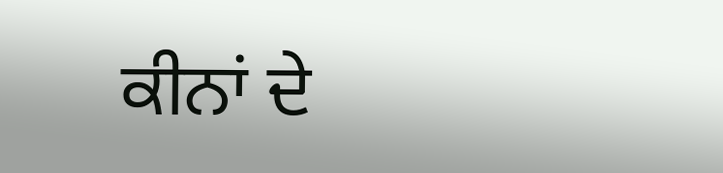ਕੀਨਾਂ ਦੇ